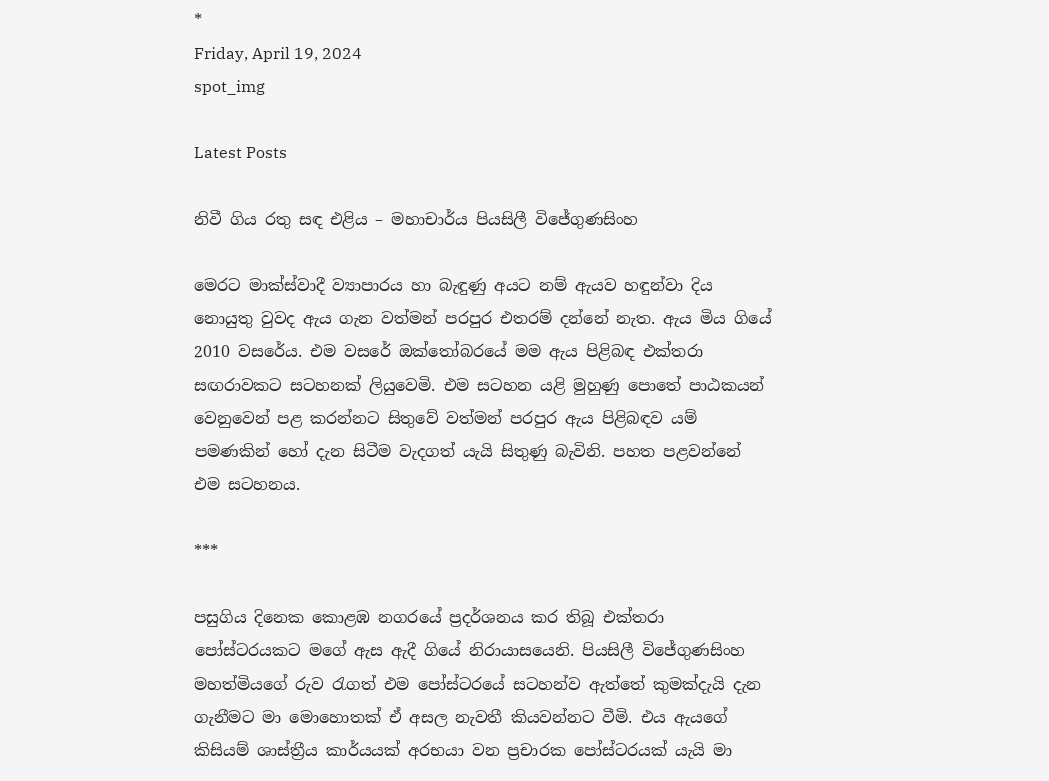*
Friday, April 19, 2024
spot_img

Latest Posts

නිවී ගිය රතු සඳ එළිය – මහාචාර්ය පියසිලී විජේගුණසිංහ

මෙරට මාක්ස්වාදී ව්‍යාපාරය හා බැඳුණු අයට නම් ඇයව හඳුන්වා දිය නොයුතු වුවද ඇය ගැන වත්මන් පරපුර එතරම් දන්නේ නැත. ඇය මිය ගියේ 2010 වසරේය. එම වසරේ ඔක්තෝබරයේ මම ඇය පිළිබඳ එක්තරා සඟරාවකට සටහනක් ලියුවෙමි. එම සටහන යළි මුහුණු පොතේ පාඨකයන් වෙනුවෙන් පළ කරන්නට සිතුවේ වත්මන් පරපුර ඇය පිළිබඳව යම් පමණකින් හෝ දැන සිටීම වැදගත් යැයි සිතුණු බැවිනි. පහත පළවන්නේ එම සටහනය.

***

පසුගිය දිනෙක කොළඹ නගරයේ ප්‍රදර්ශනය කර තිබූ එක්තරා පෝස්ටරයකට මගේ ඇස ඇදී ගියේ නිරායාසයෙනි. පියසිලී විජේගුණසිංහ මහත්මියගේ රුව රැගත් එම පෝස්ටරයේ සටහන්ව ඇත්තේ කුමක්දැයි දැන ගැනීමට මා මොහොතක් ඒ අසල නැවතී කියවන්නට වීමි. එය ඇයගේ කිසියම් ශාස්ත්‍රීය කාර්යයක් අරභයා වන ප්‍රචාරක පෝස්ටරයක් යැයි මා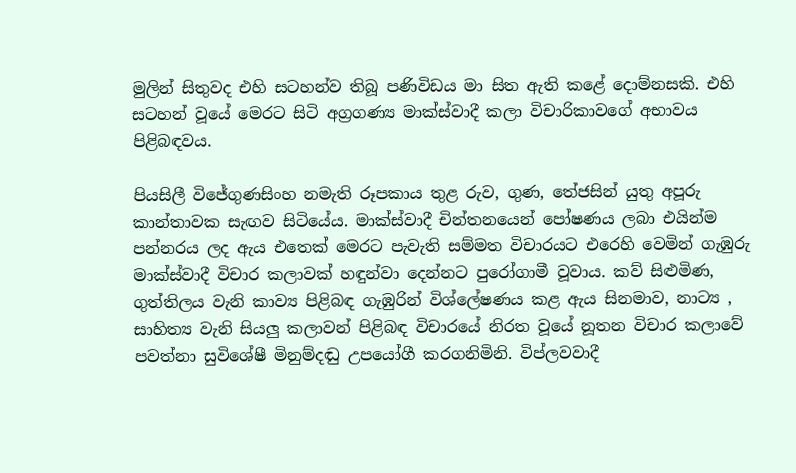මුලින් සිතුවද එහි සටහන්ව තිබූ පණිවිඩය මා සිත ඇති කළේ දොම්නසකි. එහි සටහන් වූයේ මෙරට සිටි අග්‍රගණ්‍ය මාක්ස්වාදී කලා විචාරිකාවගේ අභාවය පිළිබඳවය.

පියසිලී විජේගුණසිංහ නමැති රූපකාය තුළ රුව, ගුණ, තේජසින් යුතු අපූරු කාන්තාවක සැඟව සිටියේය. මාක්ස්වාදී චින්තනයෙන් පෝෂණය ලබා එයින්ම පන්නරය ලද ඇය එතෙක් මෙරට පැවැති සම්මත විචාරයට එරෙහි වෙමින් ගැඹුරු මාක්ස්වාදී විචාර කලාවක් හඳුන්වා දෙන්නට පුරෝගාමී වූවාය. කව් සිළුමිණ, ගුත්තිලය වැනි කාව්‍ය පිළිබඳ ගැඹුරින් විශ්ලේෂණය කළ ඇය සිනමාව, නාට්‍ය , සාහිත්‍ය වැනි සියලු කලාවන් පිළිබඳ විචාරයේ නිරත වූයේ නූතන විචාර කලාවේ පවත්නා සුවිශේෂී මිනුම්දඬු උපයෝගී කරගනිමිනි. විප්ලවවාදී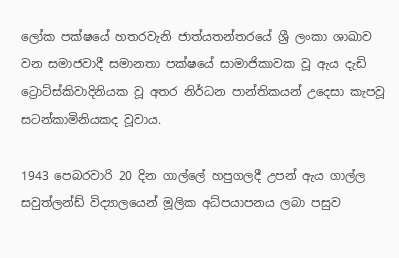ලෝක පක්ෂයේ හතරවැනි ජාත්යතන්තරයේ ශ්‍රී ලංකා ශාඛාව වන සමාජවාදී සමානතා පක්ෂයේ සාමාජිකාවක වූ ඇය දැඩි ට්‍රොට්ස්කිවාදිනියක වූ අතර නිර්ධන පාන්තිකයන් උදෙසා කැපවූ සටන්කාමිනියකද වූවාය.

1943 පෙබරවාරි 20 දින ගාල්ලේ හපුගලදී උපන් ඇය ගාල්ල සවුත්ලන්ඩ් විද්‍යාලයෙන් මූලික අධ්ප‍යාපනය ලබා පසුව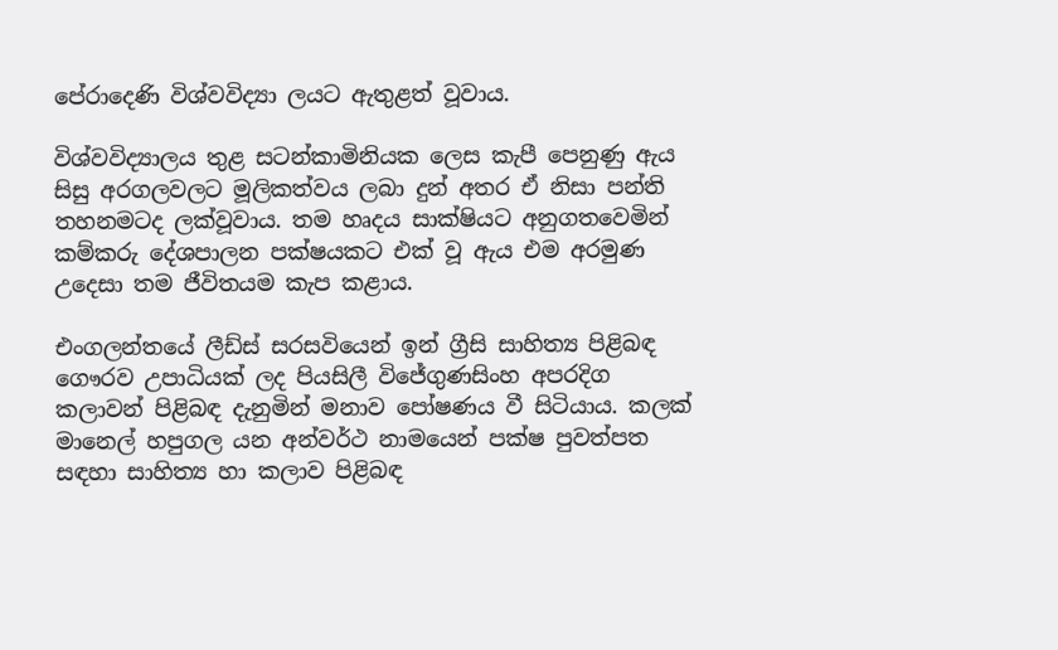පේරාදෙණි විශ්වවිද්‍යා ලයට ඇතුළත් වූවාය.

විශ්වවිද්‍යාලය තුළ සටන්කාමිනියක ලෙස කැපී පෙනුණු ඇය සිසු අරගලවලට මූලිකත්වය ලබා දුන් අතර ඒ නිසා පන්ති තහනමටද ලක්වූවාය. තම හෘදය සාක්ෂියට අනුගතවෙමින් කම්කරු දේශපාලන පක්ෂයකට එක් වූ ඇය එම අරමුණ උදෙසා තම ජීවිතයම කැප කළාය.

එංගලන්තයේ ලීඩ්ස් සරසවියෙන් ඉන් ග්‍රීසි සාහිත්‍ය පිළිබඳ ගෞරව උපාධියක් ලද පියසිලී විජේගුණසිංහ අපරදිග කලාවන් පිළිබඳ දැනුමින් මනාව පෝෂණය වී සිටියාය. කලක් මානෙල් හපුගල යන අන්වර්ථ නාමයෙන් පක්ෂ පුවත්පත සඳහා සාහිත්‍ය හා කලාව පිළිබඳ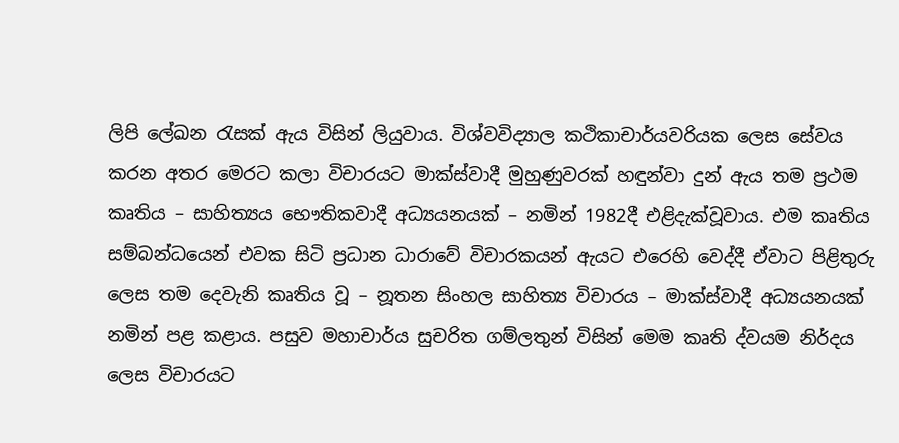ලිපි ලේඛන රැසක් ඇය විසින් ලියුවාය. විශ්වවිද්‍යාල කථිකාචාර්යවරියක ලෙස සේවය කරන අතර මෙරට කලා විචාරයට මාක්ස්වාදී මුහුණුවරක් හඳුන්වා දුන් ඇය තම ප්‍රථම කෘතිය – සාහිත්‍යය භෞතිකවාදී අධ්‍යයනයක් – නමින් 1982දී එළිදැක්වූවාය. එම කෘතිය සම්බන්ධයෙන් එවක සිටි ප්‍රධාන ධාරාවේ විචාරකයන් ඇයට එරෙහි වෙද්දී ඒවාට පිළිතුරු ලෙස තම දෙවැනි කෘතිය වූ – නූතන සිංහල සාහිත්‍ය විචාරය – මාක්ස්වාදී අධ්‍යයනයක් නමින් පළ කළාය. පසුව මහාචාර්ය සුචරිත ගම්ලතුන් විසින් මෙම කෘති ද්වයම නිර්දය ලෙස විචාරයට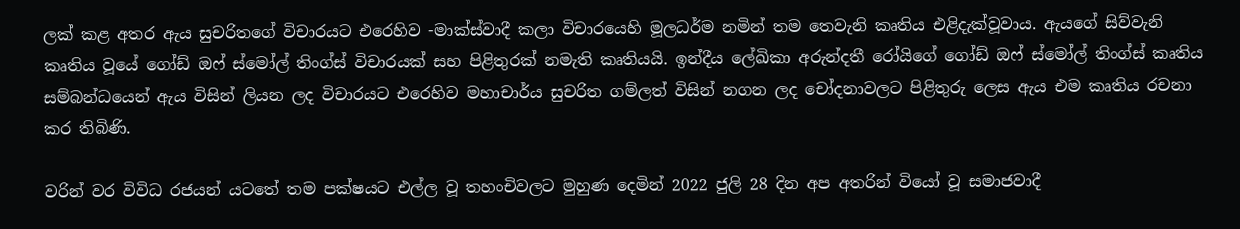ලක් කළ අතර ඇය සුචරිතගේ විචාරයට එරෙහිව -මාක්ස්වාදී කලා විචාරයෙහි මූලධර්ම නමින් තම තෙවැනි කෘතිය එළිදැක්වූවාය. ඇයගේ සිව්වැනි කෘතිය වූයේ ගෝඩ් ඔෆ් ස්මෝල් තිංග්ස් විචාරයක් සහ පිළිතුරක් නමැති කෘතියයි. ඉන්දීය ලේඛිකා අරුන්දතී රෝයිගේ ගෝඩ් ඔෆ් ස්මෝල් තිංග්ස් කෘතිය සම්බන්ධයෙන් ඇය විසින් ලියන ලද විචාරයට එරෙහිව මහාචාර්ය සුචරිත ගම්ලත් විසින් නගන ලද චෝදනාවලට පිළිතුරු ලෙස ඇය එම කෘතිය රචනා කර තිබිණි.

වරින් වර විවිධ රජයන් යටතේ තම පක්ෂයට එල්ල වූ තහංචිවලට මුහුණ දෙමින් 2022 ජුලි 28 දින අප අතරින් වියෝ වූ සමාජවාදී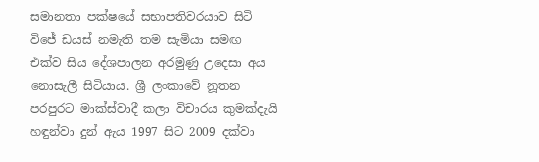සමානතා පක්ෂයේ සභාපතිවරයාව සිටි විජේ ඩයස් නමැති තම සැමියා සමඟ එක්ව සිය දේශපාලන අරමුණු උදෙසා අය නොසැලී සිටියාය. ශ්‍රී ලංකාවේ නූතන පරපුරට මාක්ස්වාදී කලා විචාරය කුමක්දැයි හඳුන්වා දුන් ඇය 1997 සිට 2009 දක්වා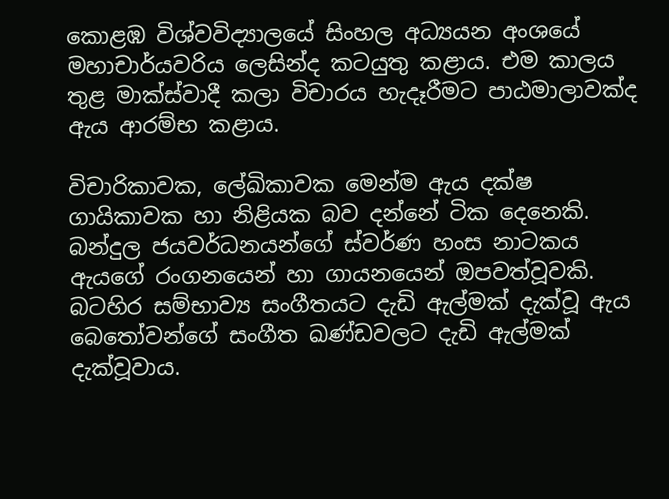කොළඹ විශ්වවිද්‍යාලයේ සිංහල අධ්‍යයන අංශයේ මහාචාර්යවරිය ලෙසින්ද කටයුතු කළාය. එම කාලය තුළ මාක්ස්වාදී කලා විචාරය හැදෑරීමට පාඨමාලාවක්ද ඇය ආරම්භ කළාය.

විචාරිකාවක, ලේඛිකාවක මෙන්ම ඇය දක්ෂ ගායිකාවක හා නිළියක බව දන්නේ ටික දෙනෙකි. බන්දුල ජයවර්ධනයන්ගේ ස්වර්ණ හංස නාටකය ඇයගේ රංගනයෙන් හා ගායනයෙන් ඔපවත්වූවකි. බටහිර සම්භාව්‍ය සංගීතයට දැඩි ඇල්මක් දැක්වූ ඇය බෙතෝවන්ගේ සංගීත ඛණ්ඩවලට දැඩි ඇල්මක් දැක්වූවාය.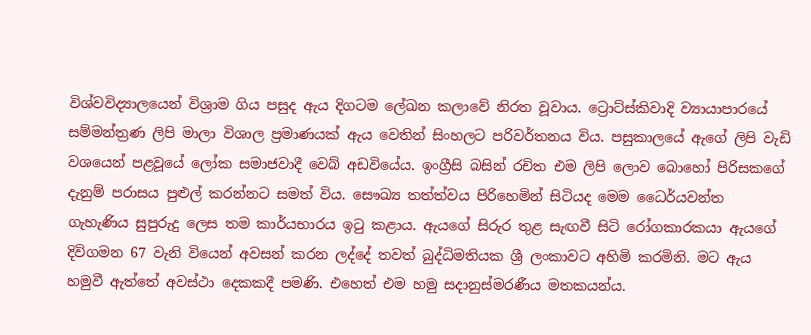විශ්වවිද්‍යාලයෙන් විශ්‍රාම ගිය පසුද ඇය දිගටම ලේඛන කලාවේ නිරත වූවාය. ට්‍රොට්ස්කිවාදි ව්‍යායාපාරයේ සම්මන්ත්‍රණ ලිපි මාලා විශාල ප්‍රමාණයක් ඇය වෙතින් සිංහලට පරිවර්තනය විය. පසුකාලයේ ඇගේ ලිපි වැඩි වශයෙන් පළවූයේ ලෝක සමාජවාදී වෙබ් අඩවියේය. ඉංග්‍රීසි බසින් රචිත එම ලිපි ලොව බොහෝ පිරිසකගේ දැනුම් පරාසය පුළුල් කරන්නට සමත් විය. සෞඛ්‍ය තත්ත්වය පිරිහෙමින් සිටියද මෙම ධෛර්යවන්ත ගැහැණිය සුපුරුදු ලෙස තම කාර්යභාරය ඉටු කළාය. ඇයගේ සිරුර තුළ සැඟවී සිටි රෝගකාරකයා ඇයගේ දිවිගමන 67 වැනි වියෙන් අවසන් කරන ලද්දේ තවත් බුද්ධිමතියක ශ්‍රී ලංකාවට අහිමි කරමිනි. මට ඇය හමුවී ඇත්තේ අවස්ථා දෙකකදී පමණි. එහෙත් එම හමු සදානුස්මරණීය මතකයන්ය.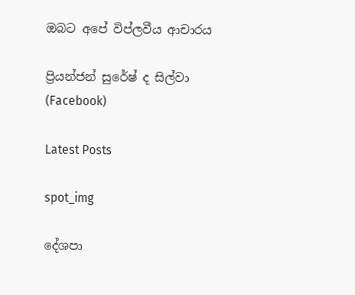ඔබට අපේ විප්ලවීය ආචාරය

ප්‍රියන්ජන් සුරේෂ් ද සිල්වා
(Facebook)

Latest Posts

spot_img

දේශපා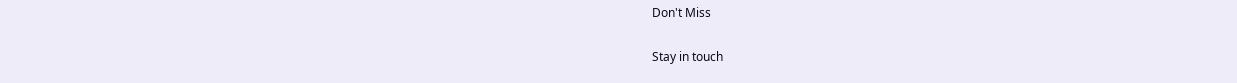Don't Miss

Stay in touch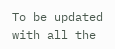To be updated with all the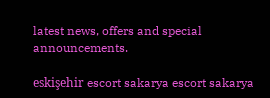latest news, offers and special announcements.

eskişehir escort sakarya escort sakarya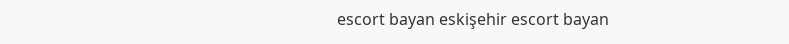escort bayan eskişehir escort bayan